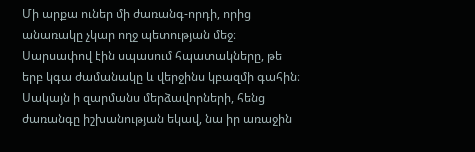Մի արքա ուներ մի ժառանգ-որդի, որից անառակը չկար ողջ պետության մեջ։ Սարսափով էին սպասում հպատակները, թե երբ կգա ժամանակը և վերջինս կբազմի գահին։ Սակայն ի զարմանս մերձավորների, հենց ժառանգը իշխանության եկավ, նա իր առաջին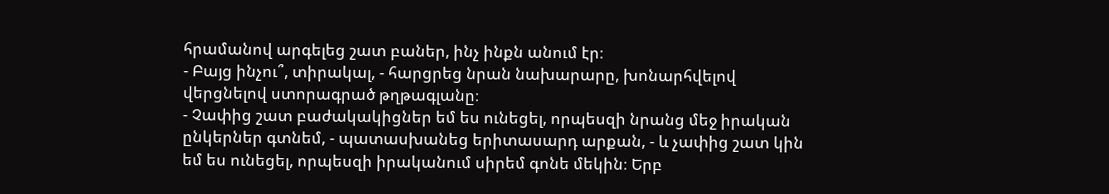հրամանով արգելեց շատ բաներ, ինչ ինքն անում էր։
- Բայց ինչու՞, տիրակալ, - հարցրեց նրան նախարարը, խոնարհվելով վերցնելով ստորագրած թղթագլանը։
- Չափից շատ բաժակակիցներ եմ ես ունեցել, որպեսզի նրանց մեջ իրական ընկերներ գտնեմ, - պատասխանեց երիտասարդ արքան, - և չափից շատ կին եմ ես ունեցել, որպեսզի իրականում սիրեմ գոնե մեկին։ Երբ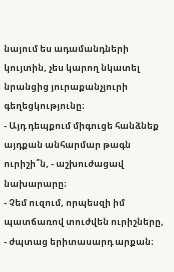նայում ես ադամանդների կույտին, չես կարող նկատել նրանցից յուրաքանչյուրի գեղեցկությունը։
- Այդ դեպքում միգուցե հանձնեք այդքան անհարմար թագն ուրիշի՞ն, - աշխուժացավ նախարարը։
- Չեմ ուզում, որպեսզի իմ պատճառով տուժվեն ուրիշները, - ժպտաց երիտասարդ արքան։